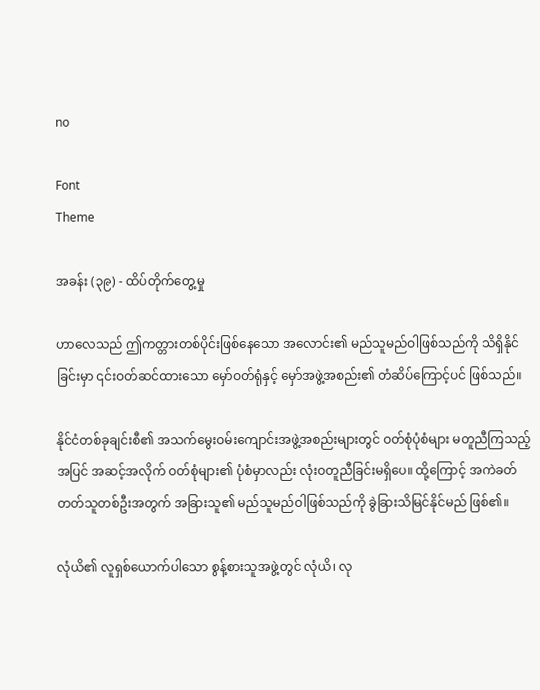no

Font
Theme

အခန်း (၃၉) - ထိပ်တိုက်တွေ့မှု

ဟာလေသည် ဤကတ္တားတစ်ပိုင်းဖြစ်နေသော အလောင်း၏ မည်သူမည်ဝါဖြစ်သည်ကို သိရှိနိုင်ခြင်းမှာ ၎င်းဝတ်ဆင်ထားသော မှော်ဝတ်ရုံနှင့် မှော်အဖွဲ့အစည်း၏ တံဆိပ်ကြောင့်ပင် ဖြစ်သည်။

နိုင်ငံတစ်ခုချင်းစီ၏ အသက်မွေးဝမ်းကျောင်းအဖွဲ့အစည်းများတွင် ဝတ်စုံပုံစံများ မတူညီကြသည့်အပြင် အဆင့်အလိုက် ဝတ်စုံများ၏ ပုံစံမှာလည်း လုံးဝတူညီခြင်းမရှိပေ။ ထို့ကြောင့် အကဲခတ်တတ်သူတစ်ဦးအတွက် အခြားသူ၏ မည်သူမည်ဝါဖြစ်သည်ကို ခွဲခြားသိမြင်နိုင်မည် ဖြစ်၏။

လုံယိ၏ လူရှစ်ယောက်ပါသော စွန့်စားသူအဖွဲ့တွင် လုံယိ၊ လု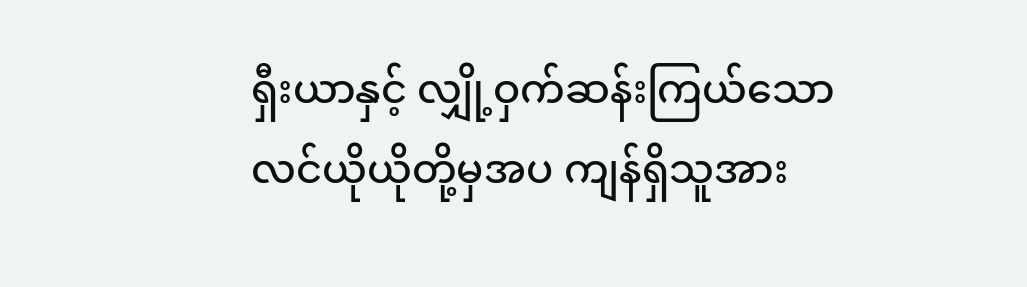ရှီးယာနှင့် လျှို့ဝှက်ဆန်းကြယ်သော လင်ယိုယိုတို့မှအပ ကျန်ရှိသူအား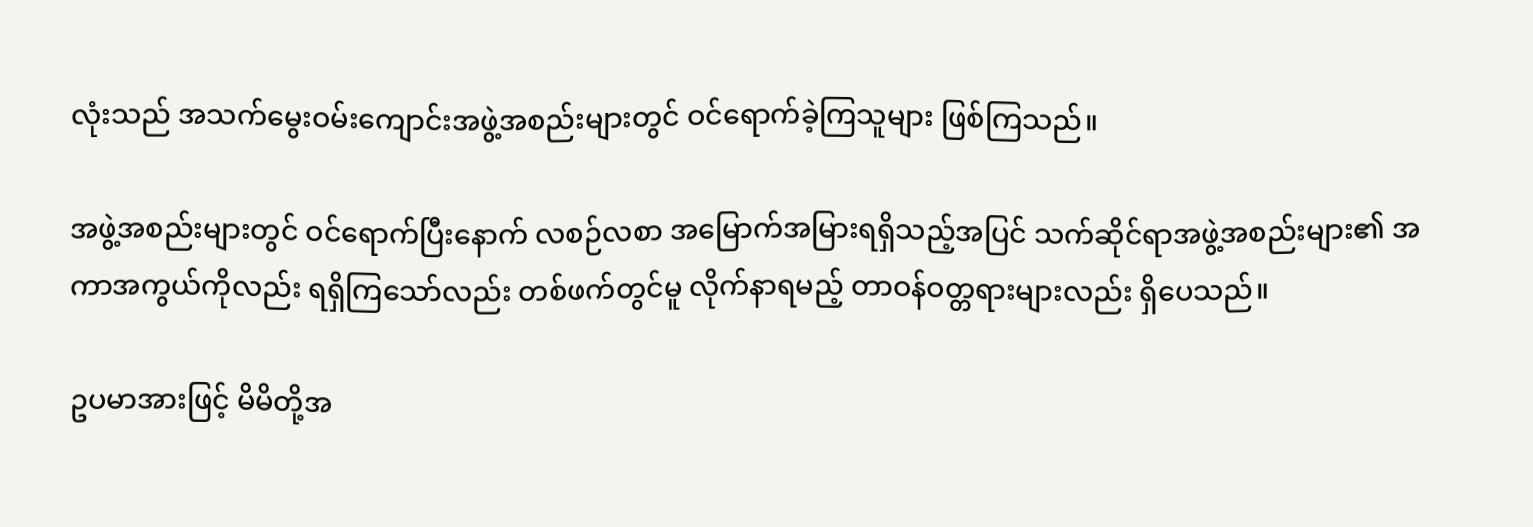လုံးသည် အသက်မွေးဝမ်းကျောင်းအဖွဲ့အစည်းများတွင် ဝင်ရောက်ခဲ့ကြသူများ ဖြစ်ကြသည်။

အဖွဲ့အစည်းများတွင် ဝင်ရောက်ပြီးနောက် လစဉ်လစာ အမြောက်အမြားရရှိသည့်အပြင် သက်ဆိုင်ရာအဖွဲ့အစည်းများ၏ အကာအကွယ်ကိုလည်း ရရှိကြသော်လည်း တစ်ဖက်တွင်မူ လိုက်နာရမည့် တာဝန်ဝတ္တရားများလည်း ရှိပေသည်။

ဥပမာအားဖြင့် မိမိတို့အ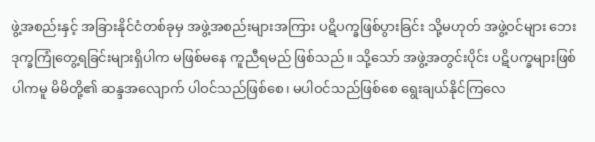ဖွဲ့အစည်းနှင့် အခြားနိုင်ငံတစ်ခုမှ အဖွဲ့အစည်းများအကြား ပဋိပက္ခဖြစ်ပွားခြင်း သို့မဟုတ် အဖွဲ့ဝင်များ ဘေးဒုက္ခကြုံတွေ့ရခြင်းများရှိပါက မဖြစ်မနေ ကူညီရမည် ဖြစ်သည်။ သို့သော် အဖွဲ့အတွင်းပိုင်း ပဋိပက္ခများဖြစ်ပါကမူ မိမိတို့၏ ဆန္ဒအလျောက် ပါဝင်သည်ဖြစ်စေ၊ မပါဝင်သည်ဖြစ်စေ ရွေးချယ်နိုင်ကြလေ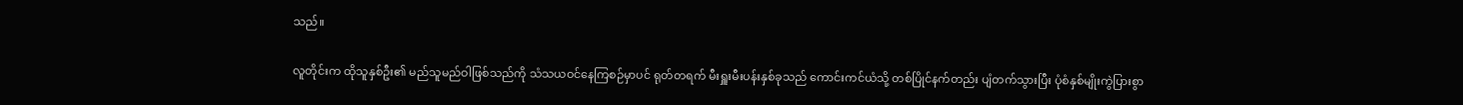သည်။

လူတိုင်းက ထိုသူနှစ်ဦး၏ မည်သူမည်ဝါဖြစ်သည်ကို သံသယဝင်နေကြစဉ်မှာပင် ရုတ်တရက် မီးရှူးမီးပန်းနှစ်ခုသည် ကောင်းကင်ယံသို့ တစ်ပြိုင်နက်တည်း ပျံတက်သွားပြီး ပုံစံနှစ်မျိုးကွဲပြားစွာ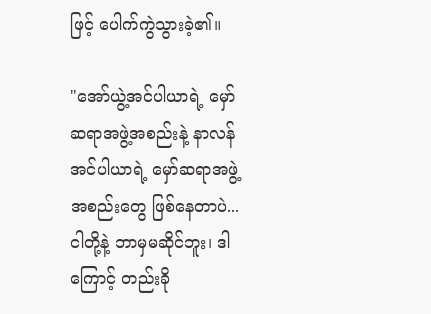ဖြင့် ပေါက်ကွဲသွားခဲ့၏။

"အော်ယွဲ့အင်ပါယာရဲ့ မှော်ဆရာအဖွဲ့အစည်းနဲ့ နာလန်အင်ပါယာရဲ့ မှော်ဆရာအဖွဲ့အစည်းတွေ ဖြစ်နေတာပဲ... ငါတို့နဲ့ ဘာမှမဆိုင်ဘူး၊ ဒါကြောင့် တည်းခို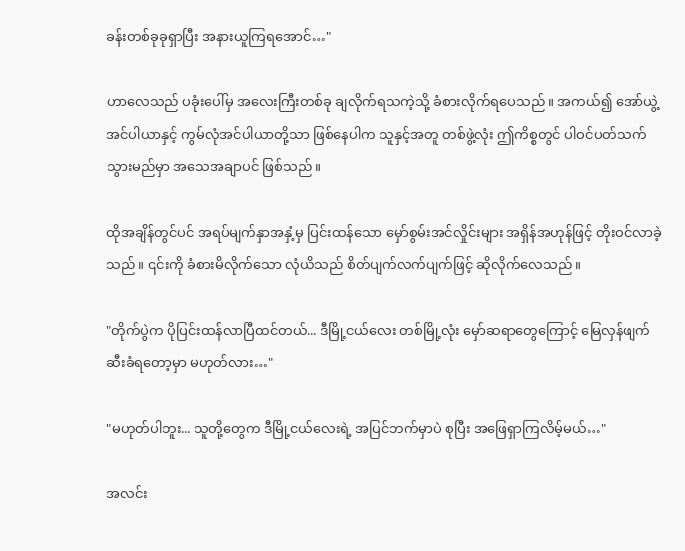ခန်းတစ်ခုခုရှာပြီး အနားယူကြရအောင်…"

ဟာလေသည် ပခုံးပေါ်မှ အလေးကြီးတစ်ခု ချလိုက်ရသကဲ့သို့ ခံစားလိုက်ရပေသည်။ အကယ်၍ အော်ယွဲ့အင်ပါယာနှင့် ကွမ်လုံအင်ပါယာတို့သာ ဖြစ်နေပါက သူနှင့်အတူ တစ်ဖွဲ့လုံး ဤကိစ္စတွင် ပါဝင်ပတ်သက်သွားမည်မှာ အသေအချာပင် ဖြစ်သည်။

ထိုအချိန်တွင်ပင် အရပ်မျက်နှာအနှံ့မှ ပြင်းထန်သော မှော်စွမ်းအင်လှိုင်းများ အရှိန်အဟုန်ဖြင့် တိုးဝင်လာခဲ့သည်။ ၎င်းကို ခံစားမိလိုက်သော လုံယိသည် စိတ်ပျက်လက်ပျက်ဖြင့် ဆိုလိုက်လေသည်။

"တိုက်ပွဲက ပိုပြင်းထန်လာပြီထင်တယ်... ဒီမြို့ငယ်လေး တစ်မြို့လုံး မှော်ဆရာတွေကြောင့် မြေလှန်ဖျက်ဆီးခံရတော့မှာ မဟုတ်လား…"

"မဟုတ်ပါဘူး... သူတို့တွေက ဒီမြို့ငယ်လေးရဲ့ အပြင်ဘက်မှာပဲ စုပြီး အဖြေရှာကြလိမ့်မယ်…"

အလင်း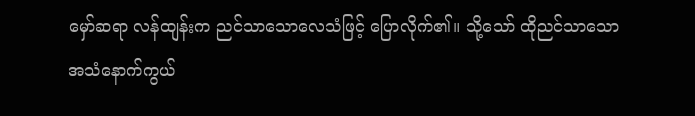မှော်ဆရာ လန်ထျန်းက ညင်သာသောလေသံဖြင့် ပြောလိုက်၏။ သို့သော် ထိုညင်သာသော အသံနောက်ကွယ်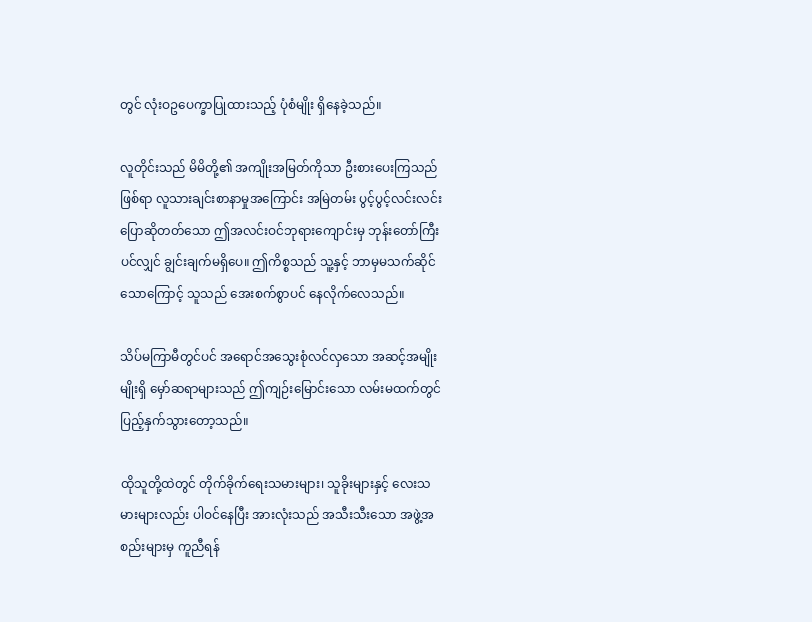တွင် လုံးဝဥပေက္ခာပြုထားသည့် ပုံစံမျိုး ရှိနေခဲ့သည်။

လူတိုင်းသည် မိမိတို့၏ အကျိုးအမြတ်ကိုသာ ဦးစားပေးကြသည်ဖြစ်ရာ လူသားချင်းစာနာမှုအကြောင်း အမြဲတမ်း ပွင့်ပွင့်လင်းလင်း ပြောဆိုတတ်သော ဤအလင်းဝင်ဘုရားကျောင်းမှ ဘုန်းတော်ကြီးပင်လျှင် ချွင်းချက်မရှိပေ။ ဤကိစ္စသည် သူ့နှင့် ဘာမှမသက်ဆိုင်သောကြောင့် သူသည် အေးစက်စွာပင် နေလိုက်လေသည်။

သိပ်မကြာမီတွင်ပင် အရောင်အသွေးစုံလင်လှသော အဆင့်အမျိုးမျိုးရှိ မှော်ဆရာများသည် ဤကျဉ်းမြောင်းသော လမ်းမထက်တွင် ပြည့်နှက်သွားတော့သည်။

ထိုသူတို့ထဲတွင် တိုက်ခိုက်ရေးသမားများ၊ သူခိုးများနှင့် လေးသမားများလည်း ပါဝင်နေပြီး အားလုံးသည် အသီးသီးသော အဖွဲ့အစည်းများမှ ကူညီရန်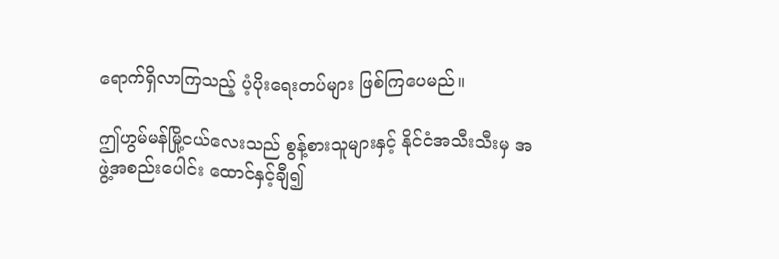ရောက်ရှိလာကြသည့် ပံ့ပိုးရေးတပ်များ ဖြစ်ကြပေမည်။

ဤဟွမ်မန်မြို့ငယ်လေးသည် စွန့်စားသူများနှင့် နိုင်ငံအသီးသီးမှ အဖွဲ့အစည်းပေါင်း ထောင်နှင့်ချီ၍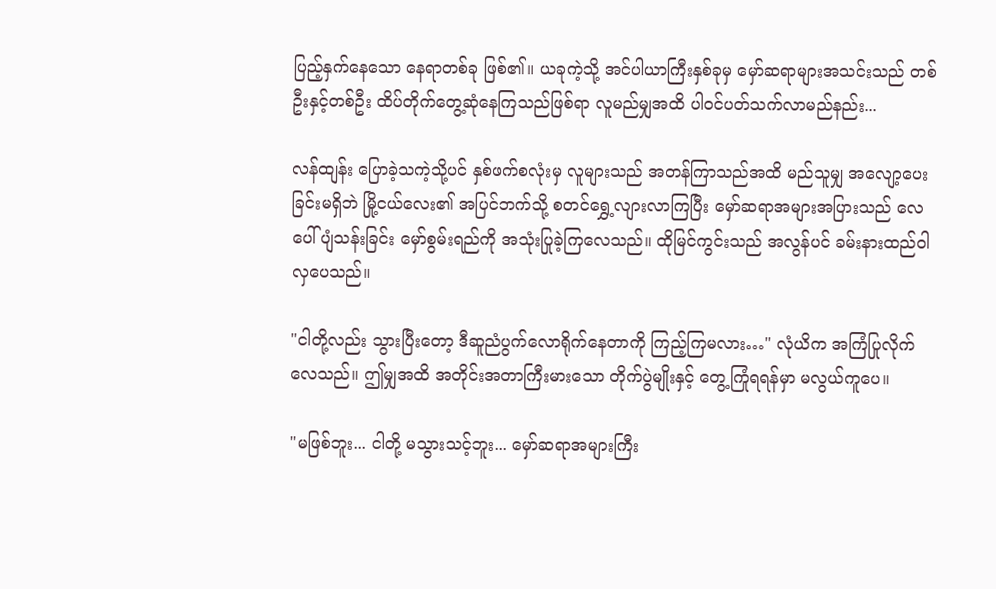ပြည့်နှက်နေသော နေရာတစ်ခု ဖြစ်၏။ ယခုကဲ့သို့ အင်ပါယာကြီးနှစ်ခုမှ မှော်ဆရာများအသင်းသည် တစ်ဦးနှင့်တစ်ဦး ထိပ်တိုက်တွေ့ဆုံနေကြသည်ဖြစ်ရာ လူမည်မျှအထိ ပါဝင်ပတ်သက်လာမည်နည်း...

လန်ထျန်း ပြောခဲ့သကဲ့သို့ပင် နှစ်ဖက်စလုံးမှ လူများသည် အတန်ကြာသည်အထိ မည်သူမျှ အလျော့ပေးခြင်းမရှိဘဲ မြို့ငယ်လေး၏ အပြင်ဘက်သို့ စတင်ရွှေ့လျားလာကြပြီး မှော်ဆရာအများအပြားသည် လေပေါ်ပျံသန်းခြင်း မှော်စွမ်းရည်ကို အသုံးပြုခဲ့ကြလေသည်။ ထိုမြင်ကွင်းသည် အလွန်ပင် ခမ်းနားထည်ဝါလှပေသည်။

"ငါတို့လည်း သွားပြီးတော့ ဒီဆူညံပွက်လောရိုက်နေတာကို ကြည့်ကြမလား…" လုံယိက အကြံပြုလိုက်လေသည်။ ဤမျှအထိ အတိုင်းအတာကြီးမားသော တိုက်ပွဲမျိုးနှင့် တွေ့ကြုံရရန်မှာ မလွယ်ကူပေ။

"မဖြစ်ဘူး... ငါတို့ မသွားသင့်ဘူး... မှော်ဆရာအများကြီး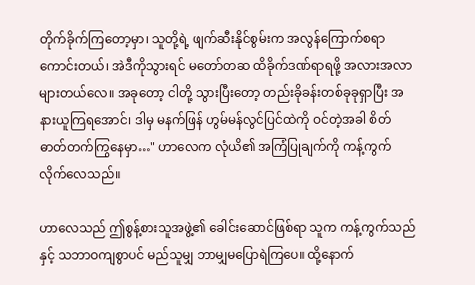တိုက်ခိုက်ကြတော့မှာ၊ သူတို့ရဲ့ ဖျက်ဆီးနိုင်စွမ်းက အလွန်ကြောက်စရာကောင်းတယ်၊ အဲဒီကိုသွားရင် မတော်တဆ ထိခိုက်ဒဏ်ရာရဖို့ အလားအလာများတယ်လေ။ အခုတော့ ငါတို့ သွားပြီးတော့ တည်းခိုခန်းတစ်ခုခုရှာပြီး အနားယူကြရအောင်၊ ဒါမှ မနက်ဖြန် ဟွမ်မန်လွင်ပြင်ထဲကို ဝင်တဲ့အခါ စိတ်ဓာတ်တက်ကြွနေမှာ…" ဟာလေက လုံယိ၏ အကြံပြုချက်ကို ကန့်ကွက်လိုက်လေသည်။

ဟာလေသည် ဤစွန့်စားသူအဖွဲ့၏ ခေါင်းဆောင်ဖြစ်ရာ သူက ကန့်ကွက်သည်နှင့် သဘာဝကျစွာပင် မည်သူမျှ ဘာမျှမပြောရဲကြပေ။ ထို့နောက်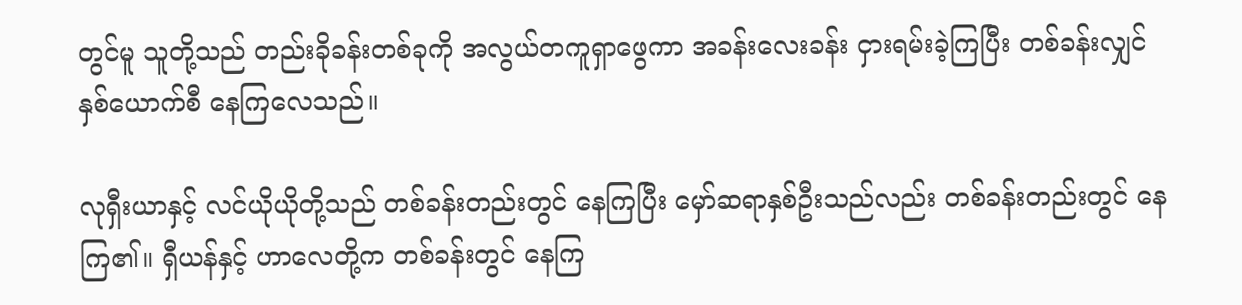တွင်မူ သူတို့သည် တည်းခိုခန်းတစ်ခုကို အလွယ်တကူရှာဖွေကာ အခန်းလေးခန်း ငှားရမ်းခဲ့ကြပြီး တစ်ခန်းလျှင် နှစ်ယောက်စီ နေကြလေသည်။

လုရှီးယာနှင့် လင်ယိုယိုတို့သည် တစ်ခန်းတည်းတွင် နေကြပြီး မှော်ဆရာနှစ်ဦးသည်လည်း တစ်ခန်းတည်းတွင် နေကြ၏။ ရှီယန်နှင့် ဟာလေတို့က တစ်ခန်းတွင် နေကြ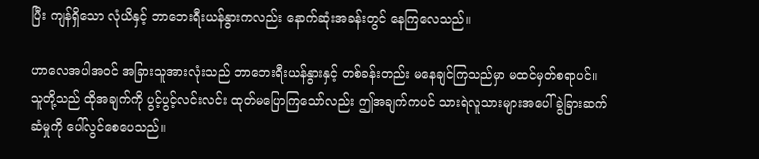ပြီး ကျန်ရှိသော လုံယိနှင့် ဘာဘေးရီးယန်နွားကလည်း နောက်ဆုံးအခန်းတွင် နေကြလေသည်။

ဟာလေအပါအဝင် အခြားသူအားလုံးသည် ဘာဘေးရီးယန်နွားနှင့် တစ်ခန်းတည်း မနေချင်ကြသည်မှာ မထင်မှတ်စရာပင်။ သူတို့သည် ထိုအချက်ကို ပွင့်ပွင့်လင်းလင်း ထုတ်မပြောကြသော်လည်း ဤအချက်ကပင် သားရဲလူသားများအပေါ် ခွဲခြားဆက်ဆံမှုကို ပေါ်လွင်စေပေသည်။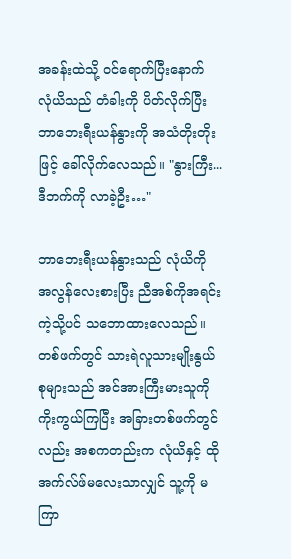အခန်းထဲသို့ ဝင်ရောက်ပြီးနောက် လုံယိသည် တံခါးကို ပိတ်လိုက်ပြီး ဘာဘေးရီးယန်နွားကို အသံတိုးတိုးဖြင့် ခေါ်လိုက်လေသည်။ "နွားကြီး... ဒီဘက်ကို လာခဲ့ဦး…"

ဘာဘေးရီးယန်နွားသည် လုံယိကို အလွန်လေးစားပြီး ညီအစ်ကိုအရင်းကဲ့သို့ပင် သဘောထားလေသည်။ တစ်ဖက်တွင် သားရဲလူသားမျိုးနွယ်စုများသည် အင်အားကြီးမားသူကို ကိုးကွယ်ကြပြီး အခြားတစ်ဖက်တွင်လည်း အစကတည်းက လုံယိနှင့် ထိုအက်လ်ဖ်မလေးသာလျှင် သူ့ကို မကြာ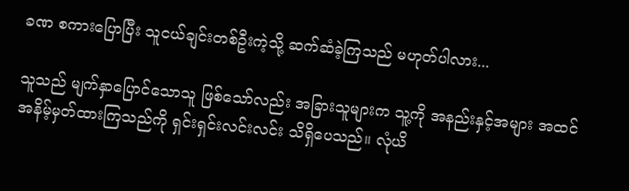ခဏ စကားပြောပြီး သူငယ်ချင်းတစ်ဦးကဲ့သို့ ဆက်ဆံခဲ့ကြသည် မဟုတ်ပါလား...

သူသည် မျက်နှာပြောင်သောသူ ဖြစ်သော်လည်း အခြားသူများက သူ့ကို အနည်းနှင့်အများ အထင်အနိမ့်မှတ်ထားကြသည်ကို ရှင်းရှင်းလင်းလင်း သိရှိပေသည်။ လုံယိ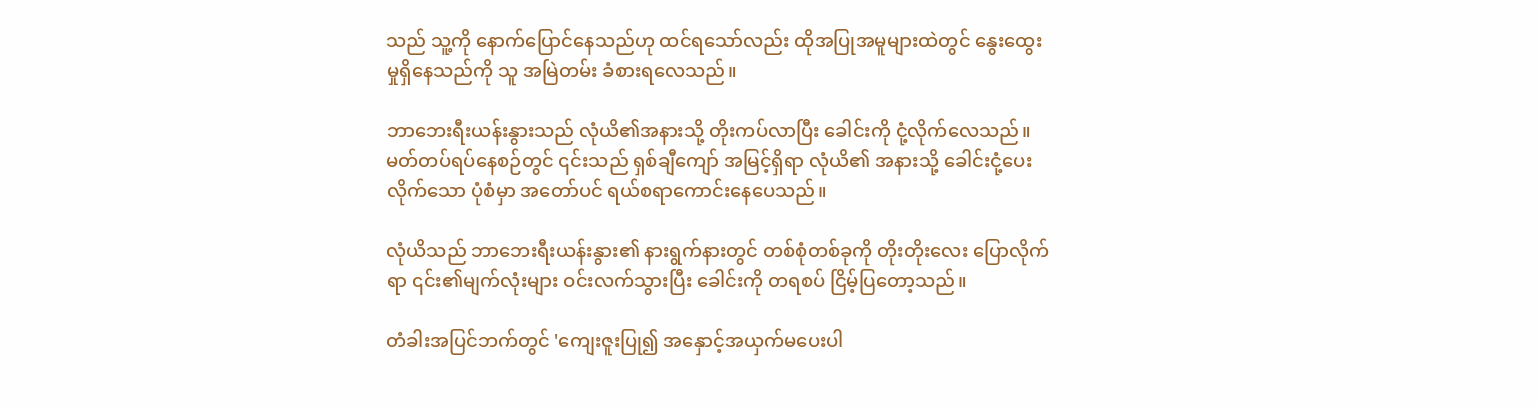သည် သူ့ကို နောက်ပြောင်နေသည်ဟု ထင်ရသော်လည်း ထိုအပြုအမူများထဲတွင် နွေးထွေးမှုရှိနေသည်ကို သူ အမြဲတမ်း ခံစားရလေသည်။

ဘာဘေးရီးယန်းနွားသည် လုံယိ၏အနားသို့ တိုးကပ်လာပြီး ခေါင်းကို ငုံ့လိုက်လေသည်။ မတ်တပ်ရပ်နေစဉ်တွင် ၎င်းသည် ရှစ်ချီကျော် အမြင့်ရှိရာ လုံယိ၏ အနားသို့ ခေါင်းငုံ့ပေးလိုက်သော ပုံစံမှာ အတော်ပင် ရယ်စရာကောင်းနေပေသည်။

လုံယိသည် ဘာဘေးရီးယန်းနွား၏ နားရွက်နားတွင် တစ်စုံတစ်ခုကို တိုးတိုးလေး ပြောလိုက်ရာ ၎င်း၏မျက်လုံးများ ဝင်းလက်သွားပြီး ခေါင်းကို တရစပ် ငြိမ့်ပြတော့သည်။

တံခါးအပြင်ဘက်တွင် 'ကျေးဇူးပြု၍ အနှောင့်အယှက်မပေးပါ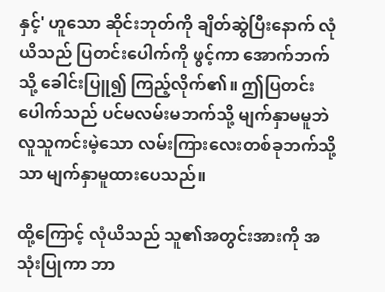နှင့်' ဟူသော ဆိုင်းဘုတ်ကို ချိတ်ဆွဲပြီးနောက် လုံယိသည် ပြတင်းပေါက်ကို ဖွင့်ကာ အောက်ဘက်သို့ ခေါင်းပြူ၍ ကြည့်လိုက်၏။ ဤပြတင်းပေါက်သည် ပင်မလမ်းမဘက်သို့ မျက်နှာမမူဘဲ လူသူကင်းမဲ့သော လမ်းကြားလေးတစ်ခုဘက်သို့သာ မျက်နှာမူထားပေသည်။

ထို့ကြောင့် လုံယိသည် သူ၏အတွင်းအားကို အသုံးပြုကာ ဘာ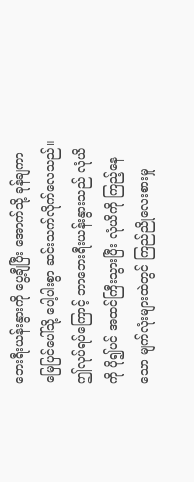ဘေးရီးယန်းနွားကို ပွေ့ချီပြီး အောက်သို့ ခုန်ချကာ မြေပြင်ပေါ်သို့ ပေါ့ပါးစွာ ဆင်းသက်လိုက်လေသည်။ ဤလုပ်ရပ်ကြောင့် ဘာဘေးရီးယန်းနွားသည် လုံယိကို ပို၍ပင် အထင်ကြီးသွားပြီး လုံယိကို ကြည့်နေသော မျက်လုံးများထဲတွင် ကြည်ညိုလေးစားမှု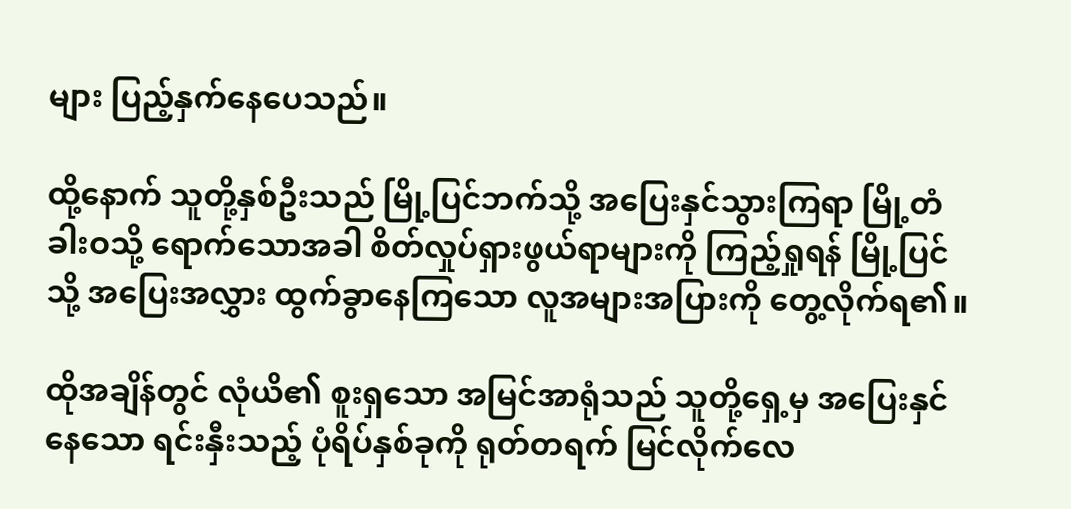များ ပြည့်နှက်နေပေသည်။

ထို့နောက် သူတို့နှစ်ဦးသည် မြို့ပြင်ဘက်သို့ အပြေးနှင်သွားကြရာ မြို့တံခါးဝသို့ ရောက်သောအခါ စိတ်လှုပ်ရှားဖွယ်ရာများကို ကြည့်ရှုရန် မြို့ပြင်သို့ အပြေးအလွှား ထွက်ခွာနေကြသော လူအများအပြားကို တွေ့လိုက်ရ၏။

ထိုအချိန်တွင် လုံယိ၏ စူးရှသော အမြင်အာရုံသည် သူတို့ရှေ့မှ အပြေးနှင်နေသော ရင်းနှီးသည့် ပုံရိပ်နှစ်ခုကို ရုတ်တရက် မြင်လိုက်လေ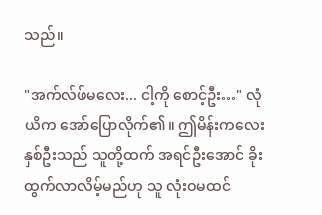သည်။

"အက်လ်ဖ်မလေး... ငါ့ကို စောင့်ဦး…" လုံယိက အော်ပြောလိုက်၏။ ဤမိန်းကလေးနှစ်ဦးသည် သူတို့ထက် အရင်ဦးအောင် ခိုးထွက်လာလိမ့်မည်ဟု သူ လုံးဝမထင်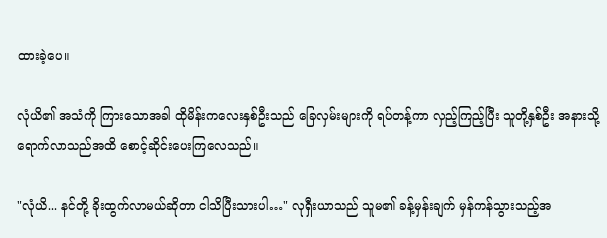ထားခဲ့ပေ။

လုံယိ၏ အသံကို ကြားသောအခါ ထိုမိန်းကလေးနှစ်ဦးသည် ခြေလှမ်းများကို ရပ်တန့်ကာ လှည့်ကြည့်ပြီး သူတို့နှစ်ဦး အနားသို့ ရောက်လာသည်အထိ စောင့်ဆိုင်းပေးကြလေသည်။

"လုံယိ... နင်တို့ ခိုးထွက်လာမယ်ဆိုတာ ငါသိပြီးသားပါ…" လုရှီးယာသည် သူမ၏ ခန့်မှန်းချက် မှန်ကန်သွားသည့်အ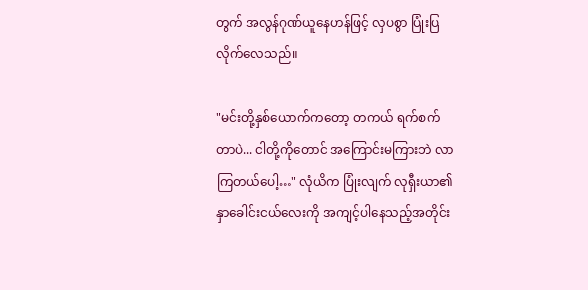တွက် အလွန်ဂုဏ်ယူနေဟန်ဖြင့် လှပစွာ ပြုံးပြလိုက်လေသည်။

"မင်းတို့နှစ်ယောက်ကတော့ တကယ် ရက်စက်တာပဲ... ငါတို့ကိုတောင် အကြောင်းမကြားဘဲ လာကြတယ်ပေါ့…" လုံယိက ပြုံးလျက် လုရှီးယာ၏ နှာခေါင်းငယ်လေးကို အကျင့်ပါနေသည့်အတိုင်း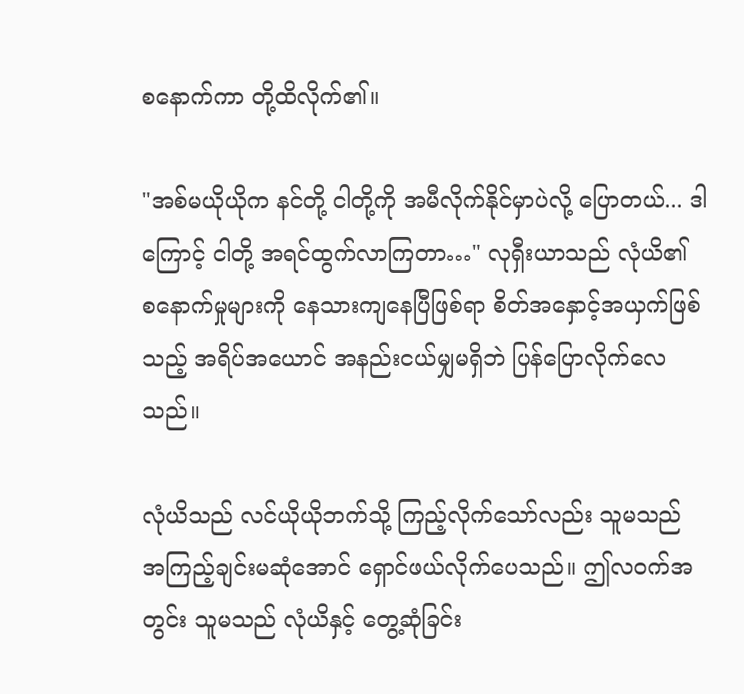စနောက်ကာ တို့ထိလိုက်၏။

"အစ်မယိုယိုက နင်တို့ ငါတို့ကို အမီလိုက်နိုင်မှာပဲလို့ ပြောတယ်... ဒါကြောင့် ငါတို့ အရင်ထွက်လာကြတာ…" လုရှီးယာသည် လုံယိ၏ စနောက်မှုများကို နေသားကျနေပြီဖြစ်ရာ စိတ်အနှောင့်အယှက်ဖြစ်သည့် အရိပ်အယောင် အနည်းငယ်မျှမရှိဘဲ ပြန်ပြောလိုက်လေသည်။

လုံယိသည် လင်ယိုယိုဘက်သို့ ကြည့်လိုက်သော်လည်း သူမသည် အကြည့်ချင်းမဆုံအောင် ရှောင်ဖယ်လိုက်ပေသည်။ ဤလဝက်အတွင်း သူမသည် လုံယိနှင့် တွေ့ဆုံခြင်း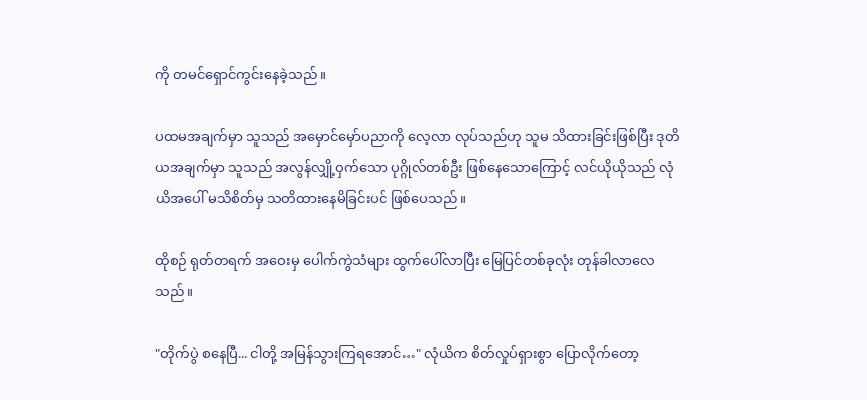ကို တမင်ရှောင်ကွင်းနေခဲ့သည်။

ပထမအချက်မှာ သူသည် အမှောင်မှော်ပညာကို လေ့လာ လုပ်သည်ဟု သူမ သိထားခြင်းဖြစ်ပြီး ဒုတိယအချက်မှာ သူသည် အလွန်လျှို့ဝှက်သော ပုဂ္ဂိုလ်တစ်ဦး ဖြစ်နေသောကြောင့် လင်ယိုယိုသည် လုံယိအပေါ် မသိစိတ်မှ သတိထားနေမိခြင်းပင် ဖြစ်ပေသည်။

ထိုစဉ် ရုတ်တရက် အဝေးမှ ပေါက်ကွဲသံများ ထွက်ပေါ်လာပြီး မြေပြင်တစ်ခုလုံး တုန်ခါလာလေသည်။

"တိုက်ပွဲ စနေပြီ... ငါတို့ အမြန်သွားကြရအောင်…" လုံယိက စိတ်လှုပ်ရှားစွာ ပြောလိုက်တော့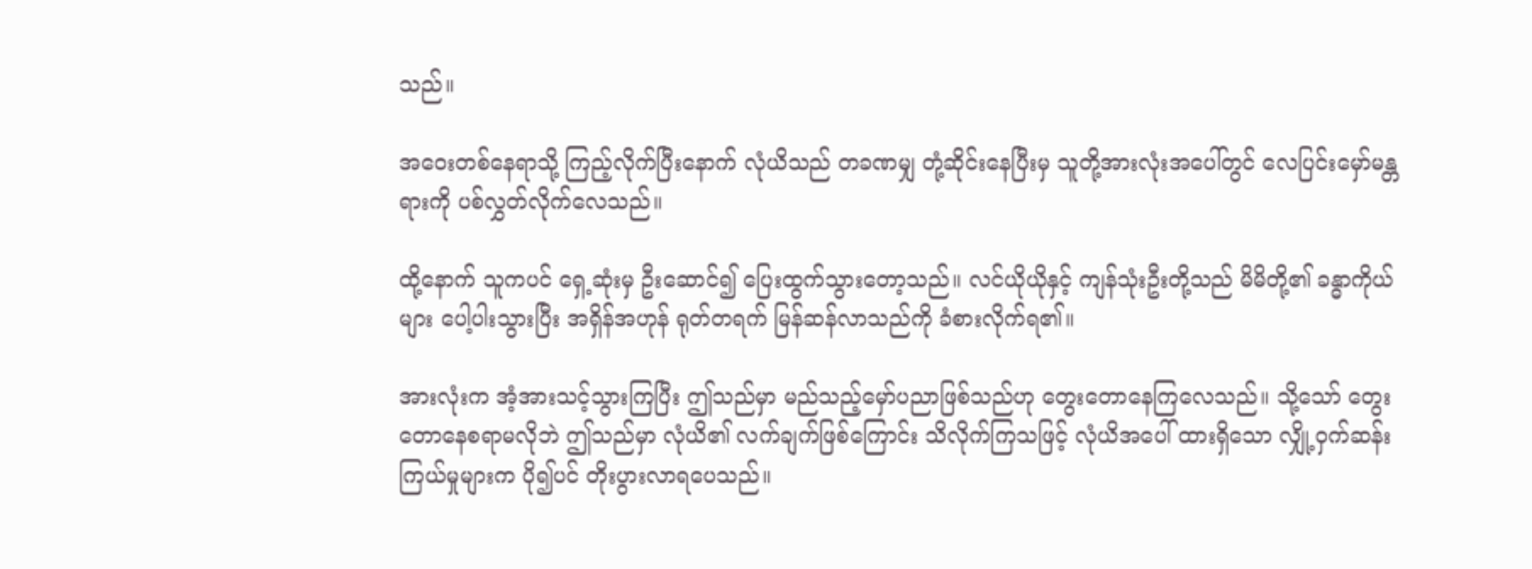သည်။

အဝေးတစ်နေရာသို့ ကြည့်လိုက်ပြီးနောက် လုံယိသည် တခဏမျှ တုံ့ဆိုင်းနေပြီးမှ သူတို့အားလုံးအပေါ်တွင် လေပြင်းမှော်မန္တရားကို ပစ်လွှတ်လိုက်လေသည်။

ထို့နောက် သူကပင် ရှေ့ဆုံးမှ ဦးဆောင်၍ ပြေးထွက်သွားတော့သည်။ လင်ယိုယိုနှင့် ကျန်သုံးဦးတို့သည် မိမိတို့၏ ခန္ဓာကိုယ်များ ပေါ့ပါးသွားပြီး အရှိန်အဟုန် ရုတ်တရက် မြန်ဆန်လာသည်ကို ခံစားလိုက်ရ၏။

အားလုံးက အံ့အားသင့်သွားကြပြီး ဤသည်မှာ မည်သည့်မှော်ပညာဖြစ်သည်ဟု တွေးတောနေကြလေသည်။ သို့သော် တွေးတောနေစရာမလိုဘဲ ဤသည်မှာ လုံယိ၏ လက်ချက်ဖြစ်ကြောင်း သိလိုက်ကြသဖြင့် လုံယိအပေါ် ထားရှိသော လျှို့ဝှက်ဆန်းကြယ်မှုများက ပို၍ပင် တိုးပွားလာရပေသည်။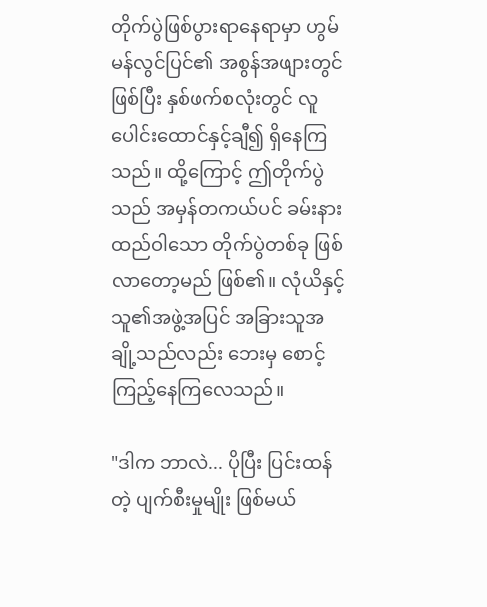တိုက်ပွဲဖြစ်ပွားရာနေရာမှာ ဟွမ်မန်လွင်ပြင်၏ အစွန်အဖျားတွင် ဖြစ်ပြီး နှစ်ဖက်စလုံးတွင် လူပေါင်းထောင်နှင့်ချီ၍ ရှိနေကြသည်။ ထို့ကြောင့် ဤတိုက်ပွဲသည် အမှန်တကယ်ပင် ခမ်းနားထည်ဝါသော တိုက်ပွဲတစ်ခု ဖြစ်လာတော့မည် ဖြစ်၏။ လုံယိနှင့် သူ၏အဖွဲ့အပြင် အခြားသူအချို့သည်လည်း ဘေးမှ စောင့်ကြည့်နေကြလေသည်။

"ဒါက ဘာလဲ... ပိုပြီး ပြင်းထန်တဲ့ ပျက်စီးမှုမျိုး ဖြစ်မယ်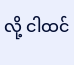လို့ ငါထင်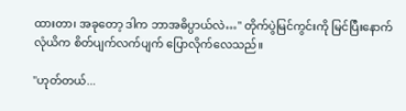ထားတာ၊ အခုတော့ ဒါက ဘာအဓိပ္ပာယ်လဲ…" တိုက်ပွဲမြင်ကွင်းကို မြင်ပြီးနောက် လုံယိက စိတ်ပျက်လက်ပျက် ပြောလိုက်လေသည်။

"ဟုတ်တယ်...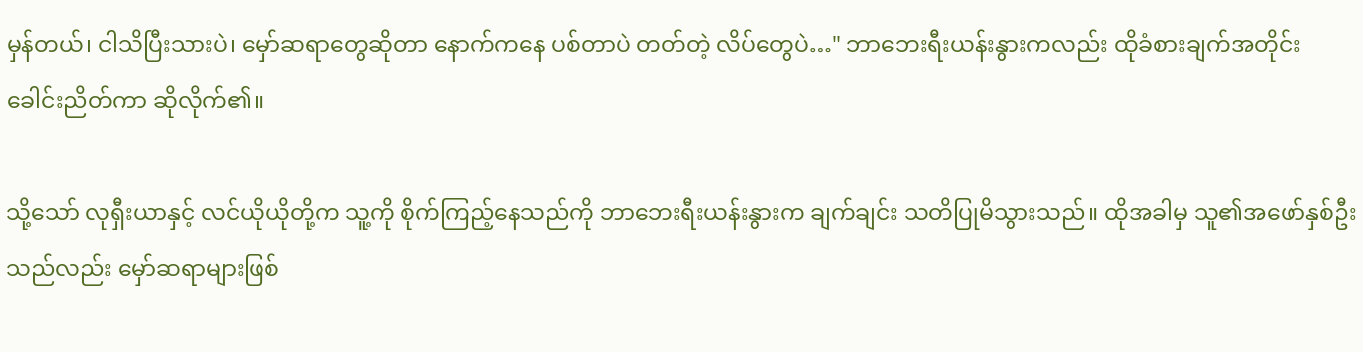မှန်တယ်၊ ငါသိပြီးသားပဲ၊ မှော်ဆရာတွေဆိုတာ နောက်ကနေ ပစ်တာပဲ တတ်တဲ့ လိပ်တွေပဲ…" ဘာဘေးရီးယန်းနွားကလည်း ထိုခံစားချက်အတိုင်း ခေါင်းညိတ်ကာ ဆိုလိုက်၏။

သို့သော် လုရှီးယာနှင့် လင်ယိုယိုတို့က သူ့ကို စိုက်ကြည့်နေသည်ကို ဘာဘေးရီးယန်းနွားက ချက်ချင်း သတိပြုမိသွားသည်။ ထိုအခါမှ သူ၏အဖော်နှစ်ဦးသည်လည်း မှော်ဆရာများဖြစ်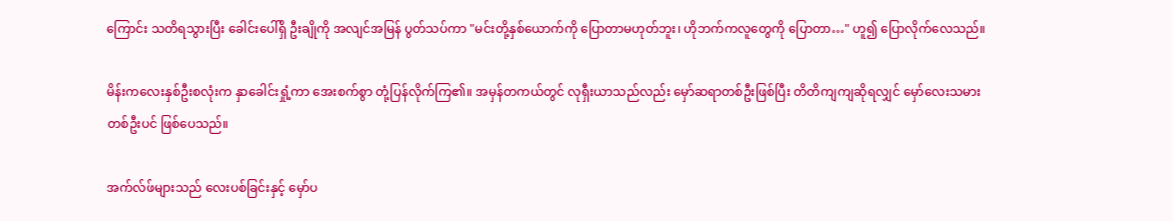ကြောင်း သတိရသွားပြီး ခေါင်းပေါ်ရှိ ဦးချိုကို အလျင်အမြန် ပွတ်သပ်ကာ "မင်းတို့နှစ်ယောက်ကို ပြောတာမဟုတ်ဘူး၊ ဟိုဘက်ကလူတွေကို ပြောတာ…" ဟူ၍ ပြောလိုက်လေသည်။

မိန်းကလေးနှစ်ဦးစလုံးက နှာခေါင်းရှုံ့ကာ အေးစက်စွာ တုံ့ပြန်လိုက်ကြ၏။ အမှန်တကယ်တွင် လုရှီးယာသည်လည်း မှော်ဆရာတစ်ဦးဖြစ်ပြီး တိတိကျကျဆိုရလျှင် မှော်လေးသမားတစ်ဦးပင် ဖြစ်ပေသည်။

အက်လ်ဖ်များသည် လေးပစ်ခြင်းနှင့် မှော်ပ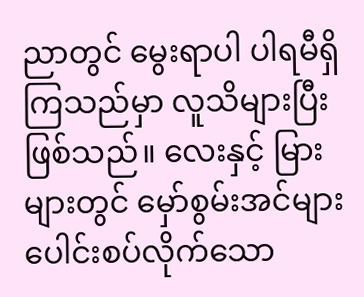ညာတွင် မွေးရာပါ ပါရမီရှိကြသည်မှာ လူသိများပြီး ဖြစ်သည်။ လေးနှင့် မြားများတွင် မှော်စွမ်းအင်များ ပေါင်းစပ်လိုက်သော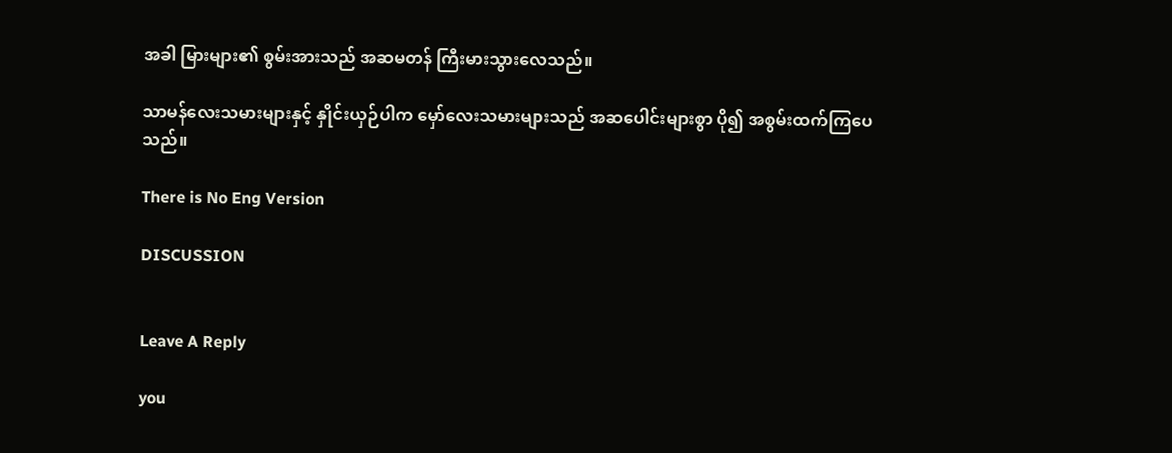အခါ မြားများ၏ စွမ်းအားသည် အဆမတန် ကြီးမားသွားလေသည်။

သာမန်လေးသမားများနှင့် နှိုင်းယှဉ်ပါက မှော်လေးသမားများသည် အဆပေါင်းများစွာ ပို၍ အစွမ်းထက်ကြပေသည်။

There is No Eng Version

DISCUSSION


Leave A Reply

you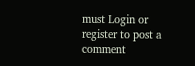must Login or register to post a comment